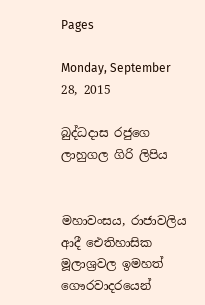Pages

Monday, September 28, 2015

බුද්ධදාස රජුගෙ ලාහුගල ගිරි ලිපිය


මහාවංසය, රාජාවලිය ආදී ඓතිහාසික මූලාශ්‍රවල ඉමහත් ගෞරවාදරයෙන්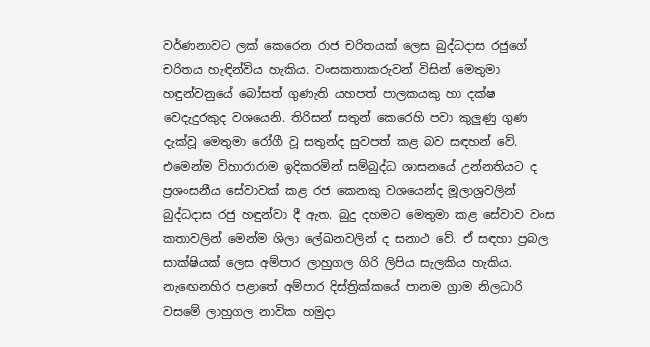වර්ණනාවට ලක් කෙරෙන රාජ චරිතයක් ලෙස බුද්ධදාස රජුගේ චරිතය හැඳින්විය හැකිය. වංසකතාකරුවන් විසින් මෙතුමා හඳුන්වනුයේ බෝසත් ගුණැති යහපත් පාලකයකු හා දක්ෂ වෙදැදුරකුද වශයෙනි. තිරිසන් සතුන් කෙරෙහි පවා කුලුණු ගුණ දැක්වූ මෙතුමා රෝගී වූ සතුන්ද සුවපත් කළ බව සඳහන් වේ. එමෙන්ම විහාරාරාම ඉදිකරමින් සම්බුද්ධ ශාසනයේ උන්නතියට ද ප්‍රශංසනීය සේවාවක් කළ රජ කෙනකු වශයෙන්ද මූලාශ්‍රවලින් බුද්ධදාස රජු හඳුන්වා දී ඇත. බුදු දහමට මෙතුමා කළ සේවාව වංස කතාවලින් මෙන්ම ශිලා ලේඛනවලින් ද සනාථ වේ. ඒ සඳහා ප්‍රබල සාක්ෂියක් ලෙස අම්පාර ලාහුගල ගිරි ලිපිය සැලකිය හැකිය.
නැඟෙනහිර පළාතේ අම්පාර දිස්ත්‍රික්කයේ පානම ග්‍රාම නිලධාරි වසමේ ලාහුගල නාවික හමුදා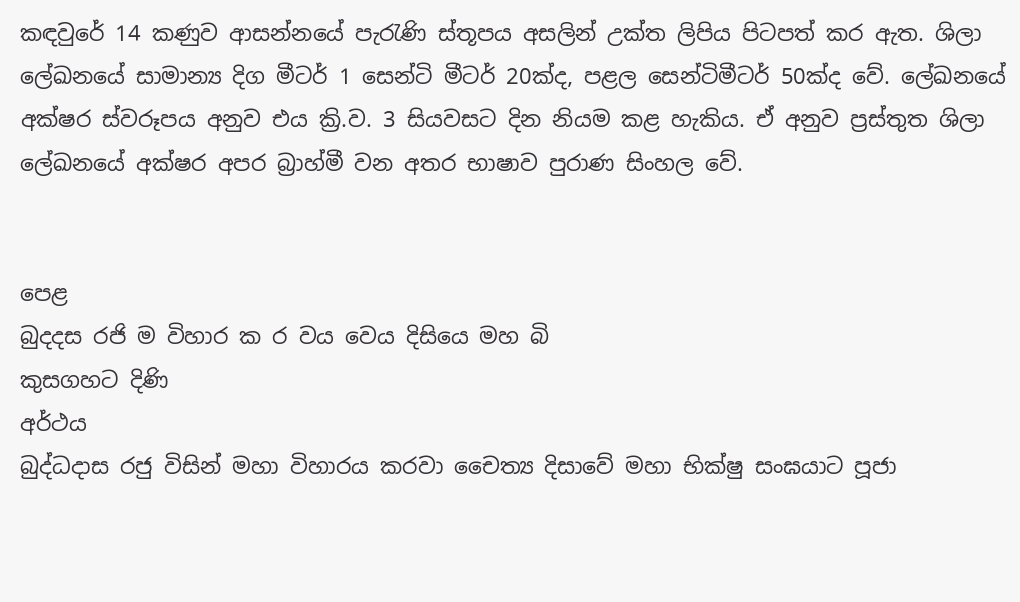කඳවුරේ 14 කණුව ආසන්නයේ පැරැණි ස්තූපය අසලින් උක්ත ලිපිය පිටපත් කර ඇත. ශිලා ලේඛනයේ සාමාන්‍ය දිග මීටර් 1 සෙන්ටි මීටර් 20ක්ද, පළල සෙන්ටිමීටර් 50ක්ද වේ. ලේඛනයේ අක්ෂර ස්වරූපය අනුව එය ක්‍රි.ව. 3 සියවසට දින නියම කළ හැකිය. ඒ අනුව ප්‍රස්තුත ශිලා ලේඛනයේ අක්ෂර අපර බ්‍රාහ්මී වන අතර භාෂාව පුරාණ සිංහල වේ.


පෙළ
බුදදස රජි ම විහාර ක ර වය වෙය දිසියෙ මහ බි
කුසගහට දිණි
අර්ථය
බුද්ධදාස රජු විසින් මහා විහාරය කරවා චෛත්‍ය දිසාවේ මහා භික්ෂු සංඝයාට පූජා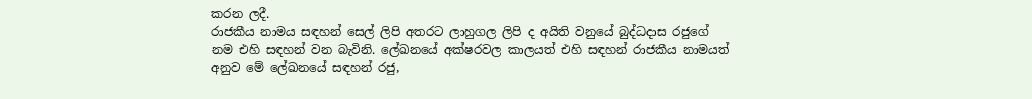කරන ලදී.
රාජකීය නාමය සඳහන් සෙල් ලිපි අතරට ලාහුගල ලිපි ද අයිති වනුයේ බුද්ධදාස රජුගේ නම එහි සඳහන් වන බැවිනි. ලේඛනයේ අක්ෂරවල කාලයත් එහි සඳහන් රාජකීය නාමයත් අනුව මේ ලේඛනයේ සඳහන් රජු,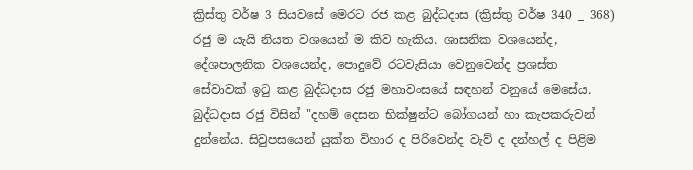ක්‍රිස්තු වර්ෂ 3 සියවසේ මෙරට රජ කළ බුද්ධදාස (ක්‍රිස්තු වර්ෂ 340 _ 368) රජු ම යැයි නියත වශයෙන් ම කිව හැකිය. ශාසනික වශයෙන්ද, දේශපාලනික වශයෙන්ද, පොදුවේ රටවැසියා වෙනුවෙන්ද ප්‍රශස්ත සේවාවක් ඉටු කළ බුද්ධදාස රජු මහාවංසයේ සඳහන් වනුයේ මෙසේය. බුද්ධදාස රජු විසින් "දහම් දෙසන භික්ෂුන්ට බෝගයන් හා කැපකරුවන් දුන්නේය. සිවුපසයෙන් යුක්ත විහාර ද පිරිවෙන්ද වැව් ද දන්හල් ද පිළිම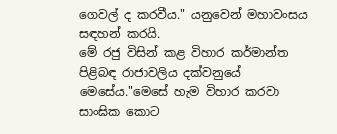ගෙවල් ද කරවීය." යනුවෙන් මහාවංසය සඳහන් කරයි.
මේ රජු විසින් කළ විහාර කර්මාන්ත පිළිබඳ රාජාවලිය දක්වනුයේ මෙසේය."මෙසේ හැම විහාර කරවා සාංඝික කොට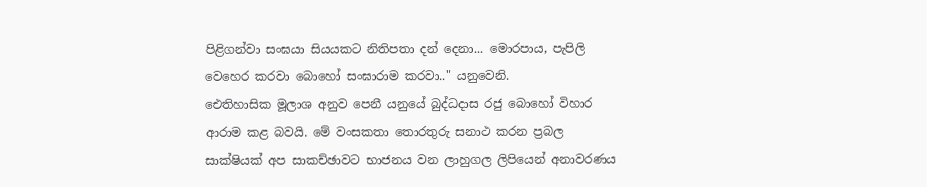පිළිගන්වා සංඝයා සියයකට නිතිපතා දන් දෙනා... මොරපාය, පැපිලි වෙහෙර කරවා බොහෝ සංඝාරාම කරවා.." යනුවෙනි.
ඓතිහාසික මූලාශ අනුව පෙනී යනුයේ බුද්ධදාස රජු බොහෝ විහාර ආරාම කළ බවයි. මේ වංසකතා තොරතුරු සනාථ කරන ප්‍රබල සාක්ෂියක් අප සාකච්ඡාවට භාජනය වන ලාහුගල ලිපියෙන් අනාවරණය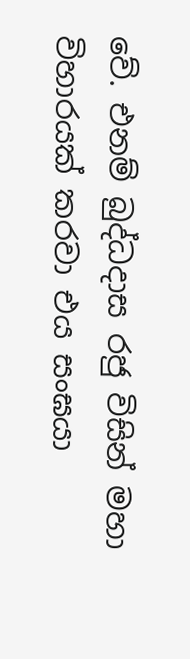වේ. එනම් බුද්ධදාස රජු විසින් මහා විහාරයක් කරවා එය සංඝයා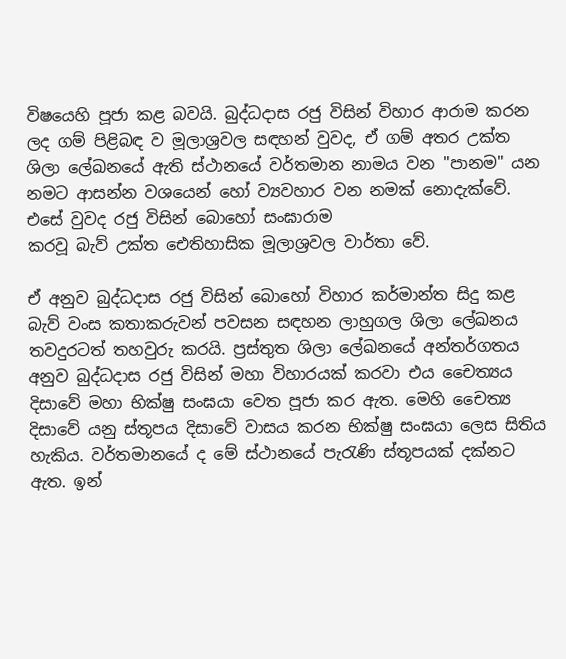විෂයෙහි පූජා කළ බවයි. බුද්ධදාස රජු විසින් විහාර ආරාම කරන ලද ගම් පිළිබඳ ව මූලාශ්‍රවල සඳහන් වුවද, ඒ ගම් අතර උක්ත ශිලා ලේඛනයේ ඇති ස්ථානයේ වර්තමාන නාමය වන "පානම" යන නමට ආසන්න වශයෙන් හෝ ව්‍යවහාර වන නමක් නොදැක්වේ. එසේ වුවද රජු විසින් බොහෝ සංඝාරාම
කරවූ බැව් උක්ත ඓතිහාසික මූලාශ්‍රවල වාර්තා වේ.

ඒ අනුව බුද්ධදාස රජු විසින් බොහෝ විහාර කර්මාන්ත සිදු කළ බැව් වංස කතාකරුවන් පවසන සඳහන ලාහුගල ශිලා ලේඛනය තවදුරටත් තහවුරු කරයි. ප්‍රස්තුත ශිලා ලේඛනයේ අන්තර්ගතය අනුව බුද්ධදාස රජු විසින් මහා විහාරයක් කරවා එය චෛත්‍යය දිසාවේ මහා භික්ෂු සංඝයා වෙත පූජා කර ඇත. මෙහි චෛත්‍ය දිසාවේ යනු ස්තූපය දිසාවේ වාසය කරන භික්ෂු සංඝයා ලෙස සිතිය හැකිය. වර්තමානයේ ද මේ ස්ථානයේ පැරැණි ස්තූපයක් දක්නට ඇත. ඉන්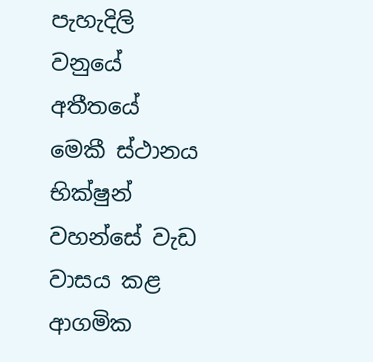පැහැදිලි වනුයේ අතීතයේ මෙකී ස්ථානය භික්ෂුන් වහන්සේ වැඩ වාසය කළ ආගමික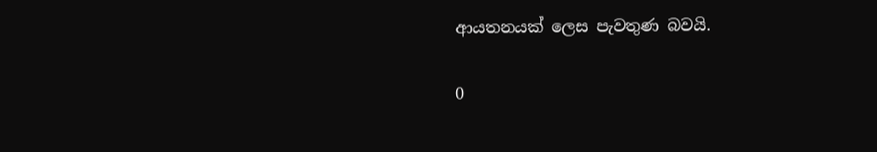ආයතනයක් ලෙස පැවතුණ බවයි.

0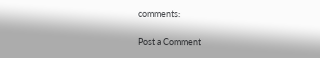comments:

Post a Comment